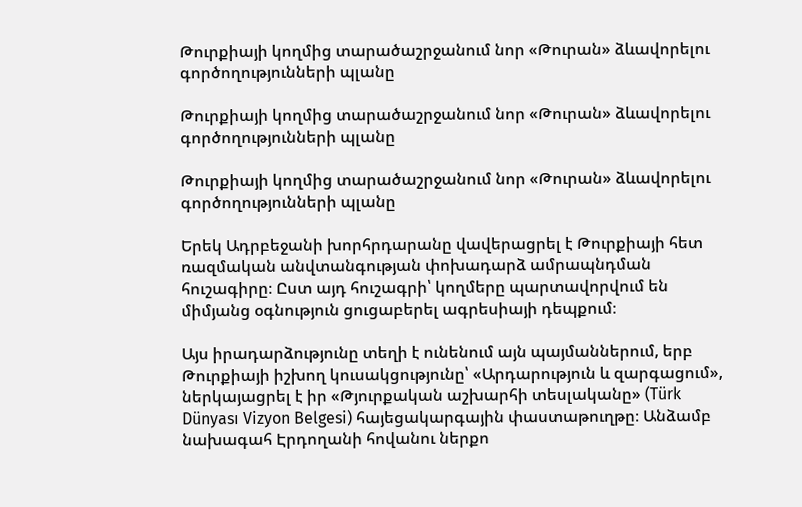Թուրքիայի կողմից տարածաշրջանում նոր «Թուրան» ձևավորելու գործողությունների պլանը

Թուրքիայի կողմից տարածաշրջանում նոր «Թուրան» ձևավորելու գործողությունների պլանը

Թուրքիայի կողմից տարածաշրջանում նոր «Թուրան» ձևավորելու գործողությունների պլանը

Երեկ Ադրբեջանի խորհրդարանը վավերացրել է Թուրքիայի հետ ռազմական անվտանգության փոխադարձ ամրապնդման հուշագիրը։ Ըստ այդ հուշագրի՝ կողմերը պարտավորվում են միմյանց օգնություն ցուցաբերել ագրեսիայի դեպքում։

Այս իրադարձությունը տեղի է ունենում այն պայմաններում, երբ Թուրքիայի իշխող կուսակցությունը՝ «Արդարություն և զարգացում», ներկայացրել է իր «Թյուրքական աշխարհի տեսլականը» (Türk Dünyası Vizyon Belgesi) հայեցակարգային փաստաթուղթը։ Անձամբ նախագահ Էրդողանի հովանու ներքո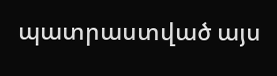պատրաստված այս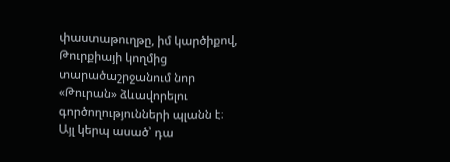փաստաթուղթը, իմ կարծիքով, Թուրքիայի կողմից տարածաշրջանում նոր «Թուրան» ձևավորելու գործողությունների պլանն է։ Այլ կերպ ասած՝ դա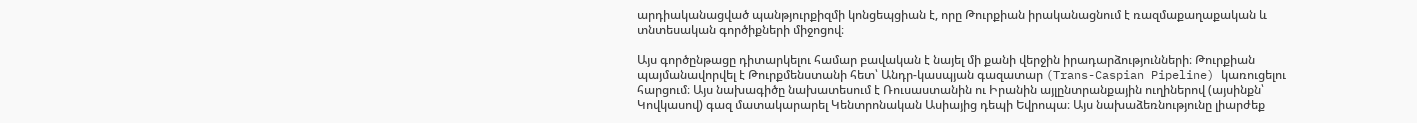արդիականացված պանթյուրքիզմի կոնցեպցիան է, որը Թուրքիան իրականացնում է ռազմաքաղաքական և տնտեսական գործիքների միջոցով։

Այս գործընթացը դիտարկելու համար բավական է նայել մի քանի վերջին իրադարձությունների։ Թուրքիան պայմանավորվել է Թուրքմենստանի հետ՝ Անդր-կասպյան գազատար (Trans-Caspian Pipeline) կառուցելու հարցում։ Այս նախագիծը նախատեսում է Ռուսաստանին ու Իրանին այլընտրանքային ուղիներով (այսինքն՝ Կովկասով) գազ մատակարարել Կենտրոնական Ասիայից դեպի Եվրոպա։ Այս նախաձեռնությունը լիարժեք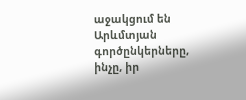աջակցում են Արևմտյան գործընկերները, ինչը, իր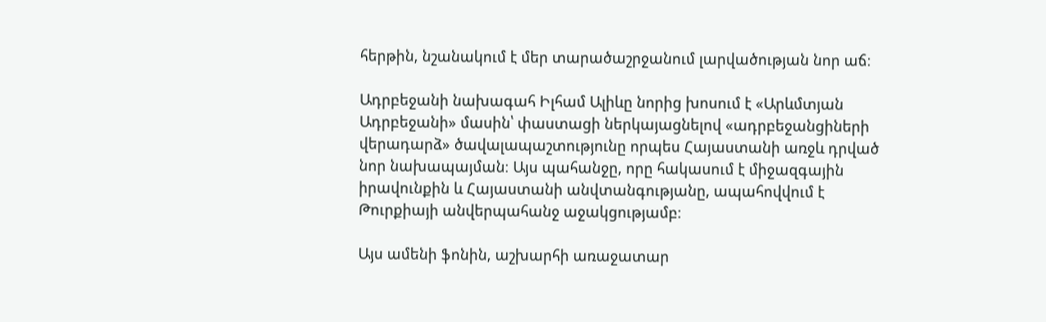հերթին, նշանակում է մեր տարածաշրջանում լարվածության նոր աճ։

Ադրբեջանի նախագահ Իլհամ Ալիևը նորից խոսում է «Արևմտյան Ադրբեջանի» մասին՝ փաստացի ներկայացնելով «ադրբեջանցիների վերադարձ» ծավալապաշտությունը որպես Հայաստանի առջև դրված նոր նախապայման։ Այս պահանջը, որը հակասում է միջազգային իրավունքին և Հայաստանի անվտանգությանը, ապահովվում է Թուրքիայի անվերպահանջ աջակցությամբ։

Այս ամենի ֆոնին, աշխարհի առաջատար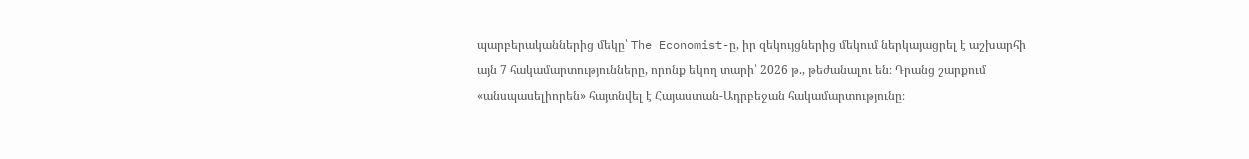պարբերականներից մեկը՝ The Economist-ը, իր զեկույցներից մեկում ներկայացրել է աշխարհի այն 7 հակամարտությունները, որոնք եկող տարի՝ 2026 թ., թեժանալու են։ Դրանց շարքում «անսպասելիորեն» հայտնվել է Հայաստան-Ադրբեջան հակամարտությունը։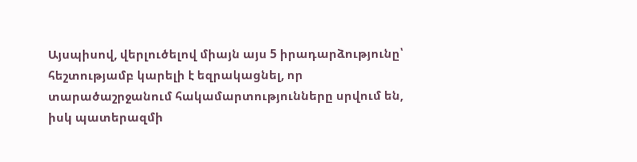Այսպիսով, վերլուծելով միայն այս 5 իրադարձությունը՝ հեշտությամբ կարելի է եզրակացնել, որ տարածաշրջանում հակամարտությունները սրվում են, իսկ պատերազմի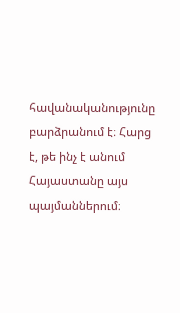հավանականությունը բարձրանում է։ Հարց է, թե ինչ է անում Հայաստանը այս պայմաններում։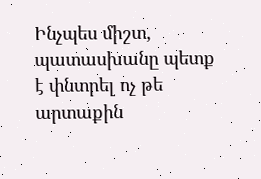Ինչպես միշտ, պատասխանը պետք է փնտրել ոչ թե արտաքին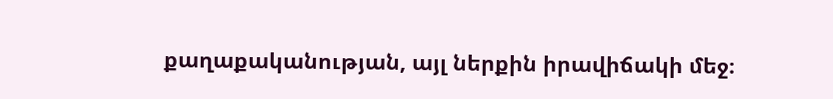քաղաքականության, այլ ներքին իրավիճակի մեջ։